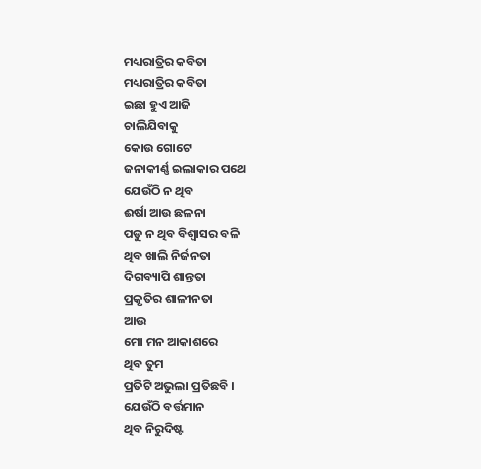ମଧ୍ୟରାତ୍ରିର କବିତା
ମଧ୍ୟରାତ୍ରିର କବିତା
ଇଛା ହୁଏ ଆଜି
ଚାଲିଯିବାକୁ
କୋଉ ଗୋଟେ
ଜନାକୀର୍ଣ୍ଣ ଇଲାକାର ପଥେ
ଯେଉଁଠି ନ ଥିବ
ଈର୍ଷା ଆଉ ଛଳନା
ପଡୁ ନ ଥିବ ବିଶ୍ୱାସର ବଳି
ଥିବ ଖାଲି ନିର୍ଜନତା
ଦିଗବ୍ୟାପି ଶାନ୍ତତା
ପ୍ରକୃତିର ଶାଳୀନତା
ଆଉ
ମୋ ମନ ଆକାଶରେ
ଥିବ ତୁମ
ପ୍ରତିଟି ଅଭୁଲା ପ୍ରତିଛବି ।
ଯେଉଁଠି ବର୍ତ୍ତମାନ
ଥିବ ନିରୁଦିଷ୍ଟ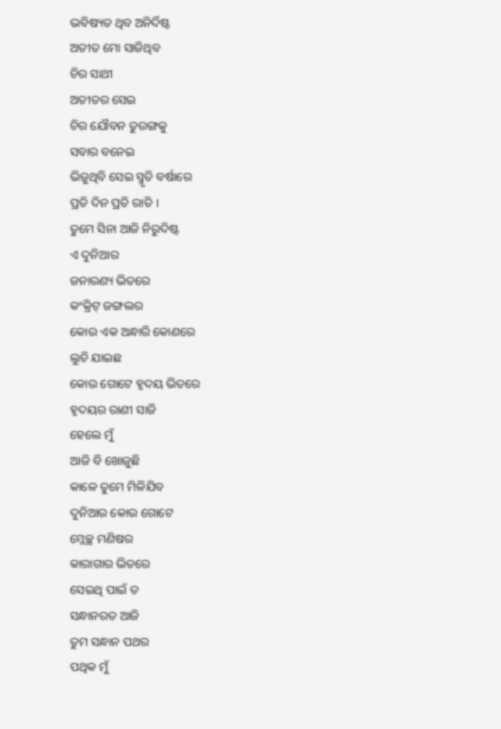ଭବିଷ୍ୟତ ଥିବ ଅନିର୍ଦିଷ୍ଟ
ଅତୀତ ମୋ ସାଜିଥିବ
ଚିର ସାଥୀ
ଅତୀତର ସେଇ
ଚିର ଯୌବନ ତୁରଙ୍ଗକୁ
ସବାର ବନେଇ
ଭିଜୁଥିବି ସେଇ ସ୍ମୃତି ବର୍ଷାରେ
ପ୍ରତି ଦିନ ପ୍ରତି ରାତି ।
ତୁମେ ସିନା ଆଜି ନିରୁଦିଷ୍ଟ
ଏ ଦୁନିଆର
ଜନାରଣ୍ୟ ଭିତରେ
କଂକ୍ରିଟ୍ ଜଙ୍ଗଲର
କୋଉ ଏକ ଅନ୍ଧାରି କୋଣରେ
ଲୁଚି ଯାଇଛ
କୋଉ ଗୋଟେ ହୃଦୟ ଭିତରେ
ହୃଦୟର ରାଣୀ ସାଜି
ହେଲେ ମୁଁ
ଆଜି ବି ଖୋଜୁଛି
କାଳେ ତୁମେ ମିଳିଯିବ
ଦୁନିଆର କୋଉ ଗୋଟେ
ମ୍ଳେଚ୍ଛ ମଣିଷର
କାରାଗାର ଭିତରେ
ସେଇଥି ପାଇଁ ତ
ସନ୍ଧାନରତ ଆଜି
ତୁମ ସନ୍ଧାନ ପଥର
ପଥିକ ମୁଁ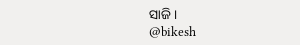ସାଜି ।
@bikesh